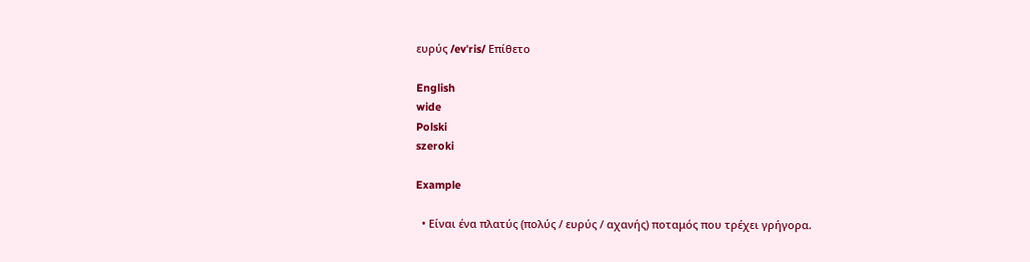ευρύς /evˈris/ Επίθετο

English
wide
Polski
szeroki

Example

  • Είναι ένα πλατύς (πολύς / ευρύς / αχανής) ποταμός που τρέχει γρήγορα.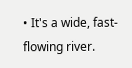• It's a wide, fast-flowing river.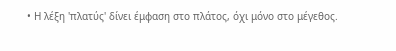• Η λέξη 'πλατύς' δίνει έμφαση στο πλάτος, όχι μόνο στο μέγεθος.